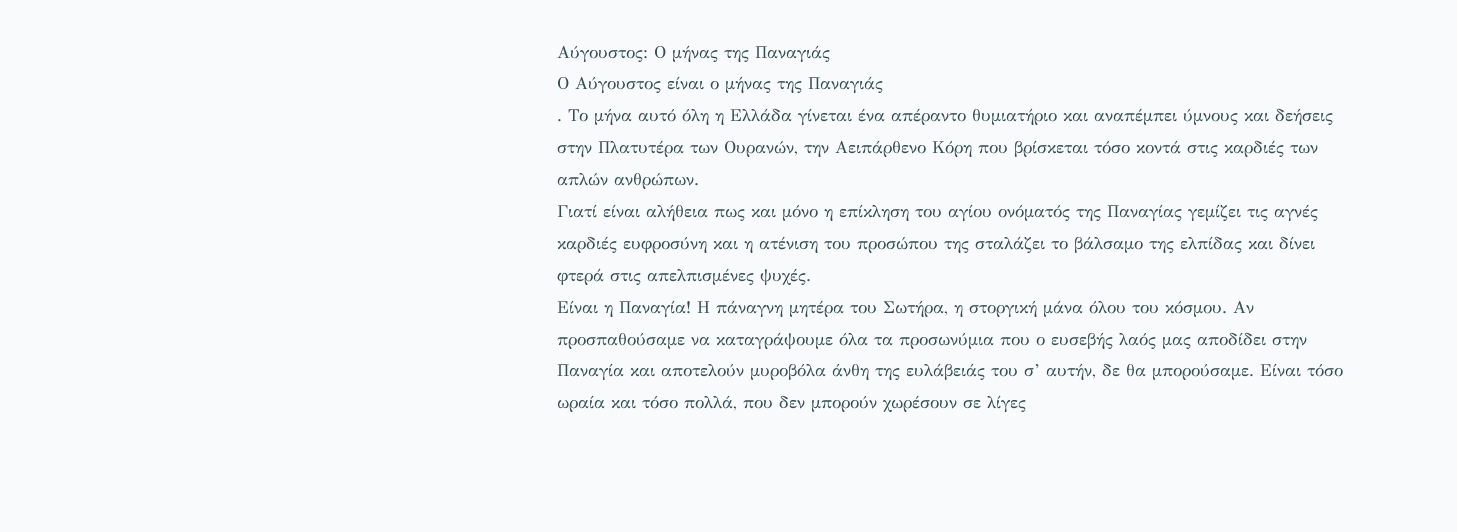Αύγουστος: Ο μήνας της Παναγιάς
Ο Αύγουστος είναι ο μήνας της Παναγιάς
. Το μήνα αυτό όλη η Ελλάδα γίνεται ένα απέραντο θυμιατήριο και αναπέμπει ύμνους και δεήσεις στην Πλατυτέρα των Ουρανών, την Αειπάρθενο Κόρη που βρίσκεται τόσο κοντά στις καρδιές των απλών ανθρώπων.
Γιατί είναι αλήθεια πως και μόνο η επίκληση του αγίου ονόματός της Παναγίας γεμίζει τις αγνές καρδιές ευφροσύνη και η ατένιση του προσώπου της σταλάζει το βάλσαμο της ελπίδας και δίνει φτερά στις απελπισμένες ψυχές.
Είναι η Παναγία! Η πάναγνη μητέρα του Σωτήρα, η στοργική μάνα όλου του κόσμου. Αν προσπαθούσαμε να καταγράψουμε όλα τα προσωνύμια που ο ευσεβής λαός μας αποδίδει στην Παναγία και αποτελούν μυροβόλα άνθη της ευλάβειάς του σ’ αυτήν, δε θα μπορούσαμε. Είναι τόσο ωραία και τόσο πολλά, που δεν μπορούν χωρέσουν σε λίγες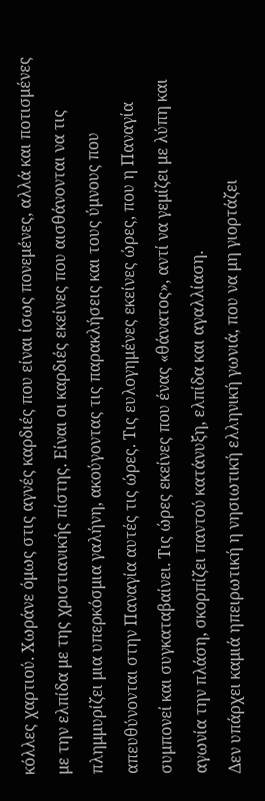κόλλες χαρτιού. Χωράνε όμως στις αγνές καρδιές που είναι ίσως πονεμένες, αλλά και ποτισμένες με την ελπίδα με της χριστιανικής πίστης. Είναι οι καρδιές εκείνες που αισθάνονται να τις πλημμυρίζει μια υπερκόσμια γαλήνη, ακούγοντας τις παρακλήσεις και τους ύμνους που απευθύνονται στην Παναγία αυτές τις ώρες. Τις ευλογημένες εκείνες ώρες, που η Παναγία συμπονεί και συγκαταβαίνει. Τις ώρες εκείνες που ένας «θάνατος», αντί να γεμίζει με λύπη και αγωνία την πλάση, σκορπίζει παντού κατάνυξη, ελπίδα και αγαλλίαση.
Δεν υπάρχει καμιά ηπειρωτική η νησιωτική ελληνική γωνιά, που να μη γιορτάζει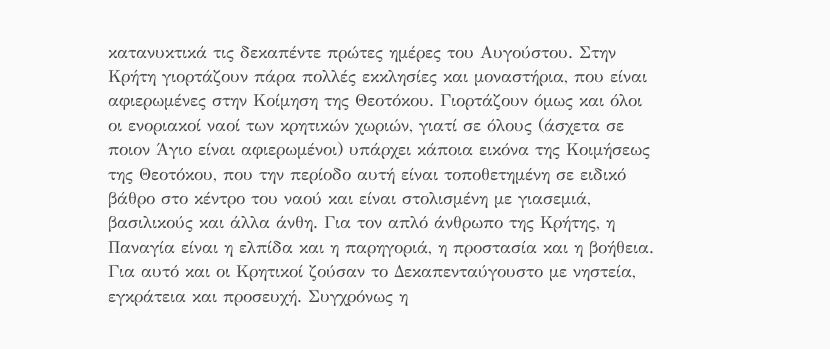κατανυκτικά τις δεκαπέντε πρώτες ημέρες του Αυγούστου. Στην Κρήτη γιορτάζουν πάρα πολλές εκκλησίες και μοναστήρια, που είναι αφιερωμένες στην Κοίμηση της Θεοτόκου. Γιορτάζουν όμως και όλοι οι ενοριακοί ναοί των κρητικών χωριών, γιατί σε όλους (άσχετα σε ποιον Άγιο είναι αφιερωμένοι) υπάρχει κάποια εικόνα της Κοιμήσεως της Θεοτόκου, που την περίοδο αυτή είναι τοποθετημένη σε ειδικό βάθρο στο κέντρο του ναού και είναι στολισμένη με γιασεμιά, βασιλικούς και άλλα άνθη. Για τον απλό άνθρωπο της Κρήτης, η Παναγία είναι η ελπίδα και η παρηγοριά, η προστασία και η βοήθεια. Για αυτό και οι Κρητικοί ζούσαν το Δεκαπενταύγουστο με νηστεία, εγκράτεια και προσευχή. Συγχρόνως η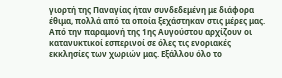γιορτή της Παναγίας ήταν συνδεδεμένη με διάφορα έθιμα, πολλά από τα οποία ξεχάστηκαν στις μέρες μας.
Από την παραμονή της 1ης Αυγούστου αρχίζουν οι κατανυκτικοί εσπερινοί σε όλες τις ενοριακές εκκλησίες των χωριών μας. Εξάλλου όλο το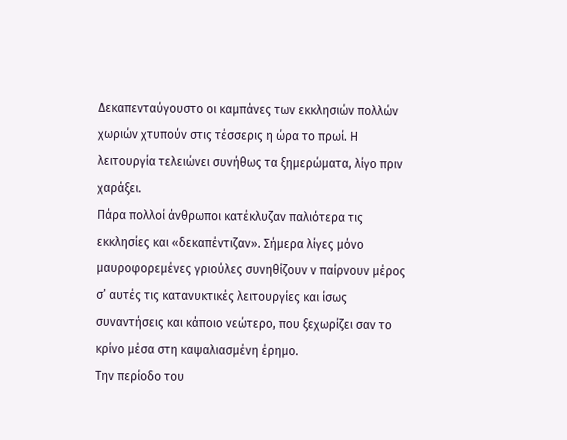Δεκαπενταύγουστο οι καμπάνες των εκκλησιών πολλών χωριών χτυπούν στις τέσσερις η ώρα το πρωί. Η λειτουργία τελειώνει συνήθως τα ξημερώματα, λίγο πριν χαράξει.
Πάρα πολλοί άνθρωποι κατέκλυζαν παλιότερα τις εκκλησίες και «δεκαπέντιζαν». Σήμερα λίγες μόνο μαυροφορεμένες γριούλες συνηθίζουν ν παίρνουν μέρος σ’ αυτές τις κατανυκτικές λειτουργίες και ίσως συναντήσεις και κάποιο νεώτερο, που ξεχωρίζει σαν το κρίνο μέσα στη καψαλιασμένη έρημο.
Την περίοδο του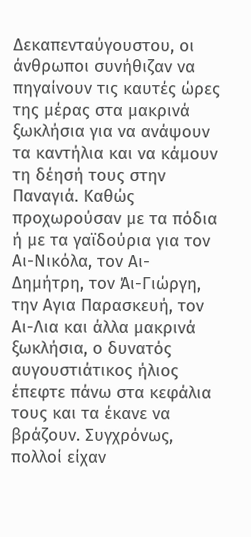Δεκαπενταύγουστου, οι άνθρωποι συνήθιζαν να πηγαίνουν τις καυτές ώρες της μέρας στα μακρινά ξωκλήσια για να ανάψουν τα καντήλια και να κάμουν τη δέησή τους στην Παναγιά. Καθώς προχωρούσαν με τα πόδια ή με τα γαϊδούρια για τον Αι-Νικόλα, τον Αι- Δημήτρη, τον Άι-Γιώργη, την Αγια Παρασκευή, τον Αι-Λια και άλλα μακρινά ξωκλήσια, ο δυνατός αυγουστιάτικος ήλιος έπεφτε πάνω στα κεφάλια τους και τα έκανε να βράζουν. Συγχρόνως, πολλοί είχαν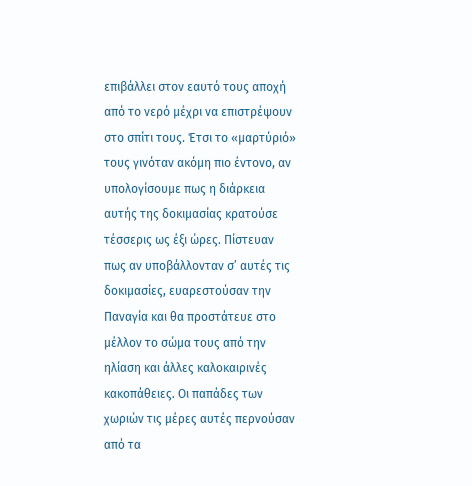επιβάλλει στον εαυτό τους αποχή από το νερό μέχρι να επιστρέψουν στο σπίτι τους. Έτσι το «μαρτύριό» τους γινόταν ακόμη πιο έντονο, αν υπολογίσουμε πως η διάρκεια αυτής της δοκιμασίας κρατούσε τέσσερις ως έξι ώρες. Πίστευαν πως αν υποβάλλονταν σ’ αυτές τις δοκιμασίες, ευαρεστούσαν την Παναγία και θα προστάτευε στο μέλλον το σώμα τους από την ηλίαση και άλλες καλοκαιρινές κακοπάθειες. Οι παπάδες των χωριών τις μέρες αυτές περνούσαν από τα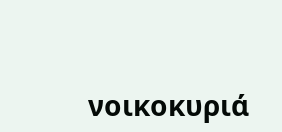νοικοκυριά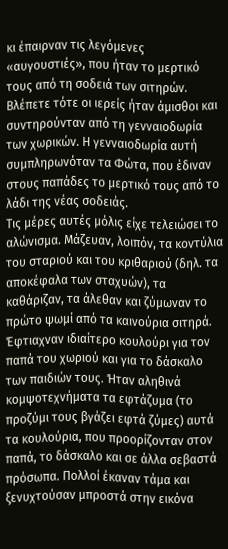κι έπαιρναν τις λεγόμενες «αυγουστιές», που ήταν το μερτικό τους από τη σοδειά των σιτηρών. Βλέπετε τότε οι ιερείς ήταν άμισθοι και συντηρούνταν από τη γενναιοδωρία των χωρικών. Η γενναιοδωρία αυτή συμπληρωνόταν τα Φώτα, που έδιναν στους παπάδες το μερτικό τους από το λάδι της νέας σοδειάς.
Τις μέρες αυτές μόλις είχε τελειώσει το αλώνισμα. Μάζευαν, λοιπόν, τα κοντύλια του σταριού και του κριθαριού (δηλ. τα αποκέφαλα των σταχυών), τα καθάριζαν, τα άλεθαν και ζύμωναν το πρώτο ψωμί από τα καινούρια σιτηρά. Έφτιαχναν ιδιαίτερο κουλούρι για τον παπά του χωριού και για το δάσκαλο των παιδιών τους. Ήταν αληθινά κομψοτεχνήματα τα εφτάζυμα (το προζύμι τους βγάζει εφτά ζύμες) αυτά τα κουλούρια, που προορίζονταν στον παπά, το δάσκαλο και σε άλλα σεβαστά πρόσωπα. Πολλοί έκαναν τάμα και ξενυχτούσαν μπροστά στην εικόνα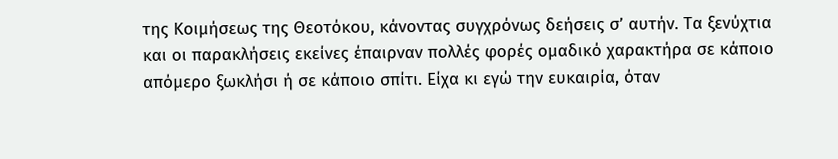της Κοιμήσεως της Θεοτόκου, κάνοντας συγχρόνως δεήσεις σ’ αυτήν. Τα ξενύχτια και οι παρακλήσεις εκείνες έπαιρναν πολλές φορές ομαδικό χαρακτήρα σε κάποιο απόμερο ξωκλήσι ή σε κάποιο σπίτι. Είχα κι εγώ την ευκαιρία, όταν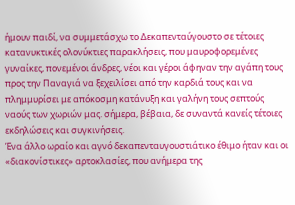ήμουν παιδί, να συμμετάσχω το Δεκαπενταύγουστο σε τέτοιες κατανυκτικές ολονύκτιες παρακλήσεις, που μαυροφορεμένες γυναίκες, πονεμένοι άνδρες, νέοι και γέροι άφηναν την αγάπη τους προς την Παναγιά να ξεχειλίσει από την καρδιά τους και να πλημμυρίσει με απόκοσμη κατάνυξη και γαλήνη τους σεπτούς ναούς των χωριών μας. σήμερα, βέβαια, δε συναντά κανείς τέτοιες εκδηλώσεις και συγκινήσεις.
Ένα άλλο ωραίο και αγνό δεκαπενταυγουστιάτικο έθιμο ήταν και οι «διακονίστικες» αρτοκλασίες, που ανήμερα της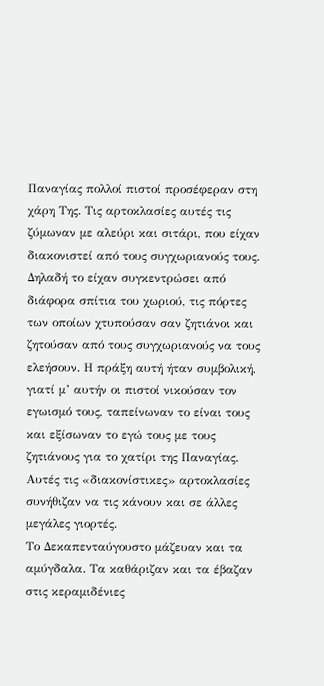Παναγίας πολλοί πιστοί προσέφεραν στη χάρη Της. Τις αρτοκλασίες αυτές τις ζύμωναν με αλεύρι και σιτάρι, που είχαν διακονιστεί από τους συγχωριανούς τους. Δηλαδή το είχαν συγκεντρώσει από διάφορα σπίτια του χωριού, τις πόρτες των οποίων χτυπούσαν σαν ζητιάνοι και ζητούσαν από τους συγχωριανούς να τους ελεήσουν. Η πράξη αυτή ήταν συμβολική, γιατί μ’ αυτήν οι πιστοί νικούσαν τον εγωισμό τους, ταπείνωναν το είναι τους και εξίσωναν το εγώ τους με τους ζητιάνους για το χατίρι της Παναγίας. Αυτές τις «διακονίστικες» αρτοκλασίες συνήθιζαν να τις κάνουν και σε άλλες μεγάλες γιορτές.
Το Δεκαπενταύγουστο μάζευαν και τα αμύγδαλα. Τα καθάριζαν και τα έβαζαν στις κεραμιδένιες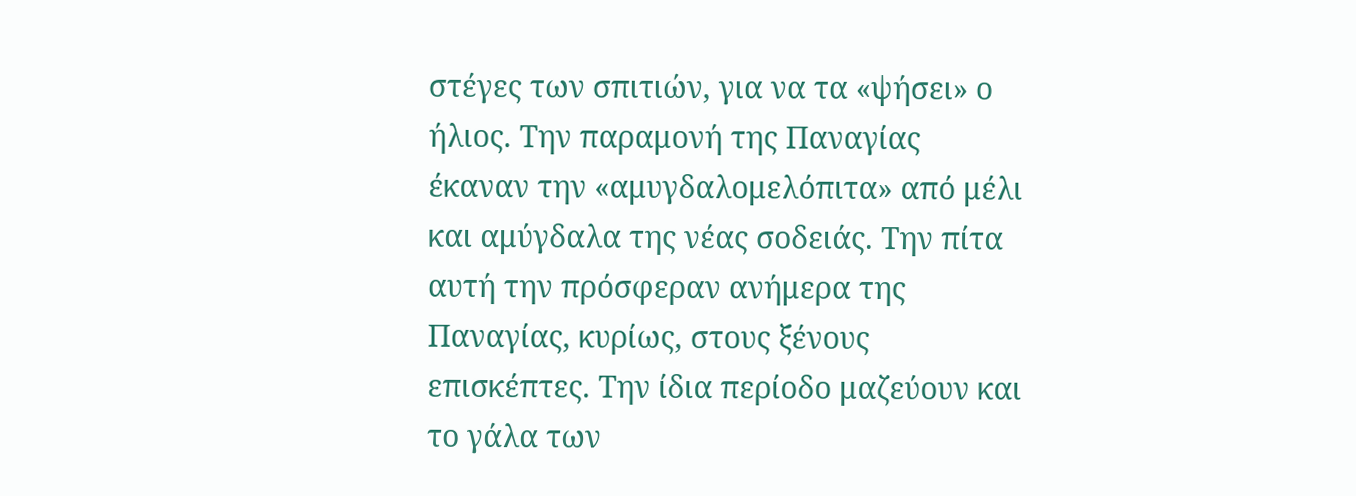στέγες των σπιτιών, για να τα «ψήσει» ο ήλιος. Την παραμονή της Παναγίας έκαναν την «αμυγδαλομελόπιτα» από μέλι και αμύγδαλα της νέας σοδειάς. Την πίτα αυτή την πρόσφεραν ανήμερα της Παναγίας, κυρίως, στους ξένους επισκέπτες. Την ίδια περίοδο μαζεύουν και το γάλα των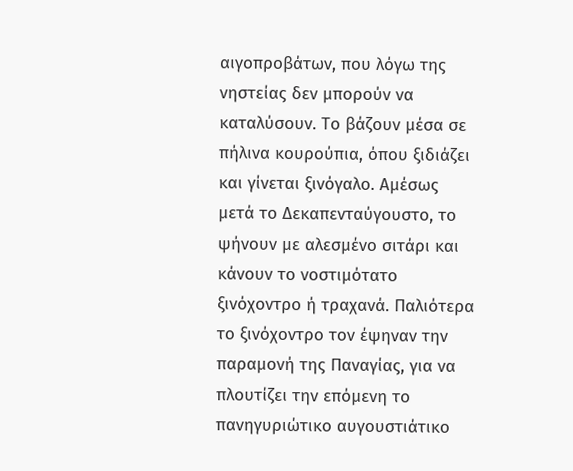αιγοπροβάτων, που λόγω της νηστείας δεν μπορούν να καταλύσουν. Το βάζουν μέσα σε πήλινα κουρούπια, όπου ξιδιάζει και γίνεται ξινόγαλο. Αμέσως μετά το Δεκαπενταύγουστο, το ψήνουν με αλεσμένο σιτάρι και κάνουν το νοστιμότατο ξινόχοντρο ή τραχανά. Παλιότερα το ξινόχοντρο τον έψηναν την παραμονή της Παναγίας, για να πλουτίζει την επόμενη το πανηγυριώτικο αυγουστιάτικο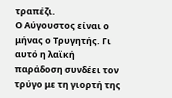τραπέζι.
Ο Αύγουστος είναι ο μήνας ο Τρυγητής. Γι αυτό η λαϊκή παράδοση συνδέει τον τρύγο με τη γιορτή της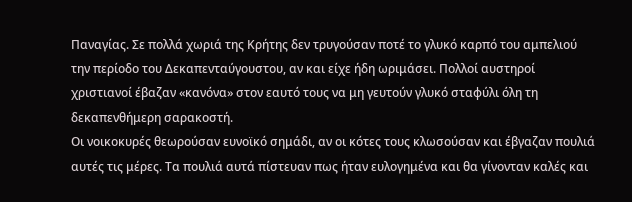Παναγίας. Σε πολλά χωριά της Κρήτης δεν τρυγούσαν ποτέ το γλυκό καρπό του αμπελιού την περίοδο του Δεκαπενταύγουστου, αν και είχε ήδη ωριμάσει. Πολλοί αυστηροί χριστιανοί έβαζαν «κανόνα» στον εαυτό τους να μη γευτούν γλυκό σταφύλι όλη τη δεκαπενθήμερη σαρακοστή.
Οι νοικοκυρές θεωρούσαν ευνοϊκό σημάδι, αν οι κότες τους κλωσούσαν και έβγαζαν πουλιά αυτές τις μέρες. Τα πουλιά αυτά πίστευαν πως ήταν ευλογημένα και θα γίνονταν καλές και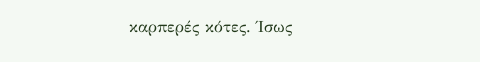καρπερές κότες. Ίσως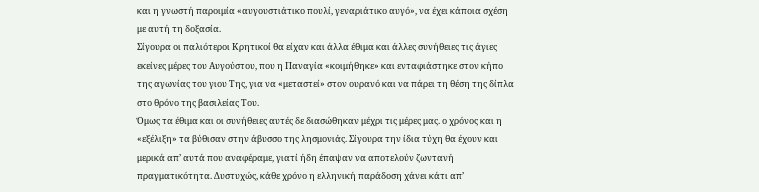και η γνωστή παροιμία «αυγουστιάτικο πουλί, γεναριάτικο αυγό», να έχει κάποια σχέση με αυτή τη δοξασία.
Σίγουρα οι παλιότεροι Κρητικοί θα είχαν και άλλα έθιμα και άλλες συνήθειες τις άγιες εκείνες μέρες του Αυγούστου, που η Παναγία «κοιμήθηκε» και ενταφιάστηκε στον κήπο της αγωνίας του γιου Της, για να «μεταστεί» στον ουρανό και να πάρει τη θέση της δίπλα στο θρόνο της βασιλείας Του.
Όμως τα έθιμα και οι συνήθειες αυτές δε διασώθηκαν μέχρι τις μέρες μας. ο χρόνος και η «εξέλιξη» τα βύθισαν στην άβυσσο της λησμονιάς. Σίγουρα την ίδια τύχη θα έχουν και μερικά απ’ αυτά που αναφέραμε, γιατί ήδη έπαψαν να αποτελούν ζωντανή πραγματικότητα. Δυστυχώς, κάθε χρόνο η ελληνική παράδοση χάνει κάτι απ’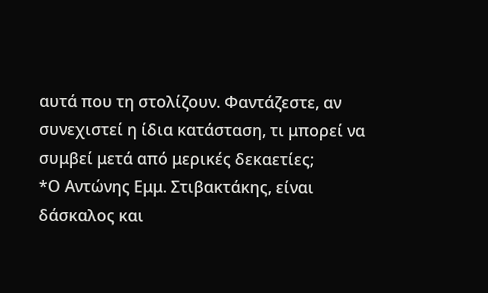αυτά που τη στολίζουν. Φαντάζεστε, αν συνεχιστεί η ίδια κατάσταση, τι μπορεί να συμβεί μετά από μερικές δεκαετίες;
*Ο Αντώνης Εμμ. Στιβακτάκης, είναι δάσκαλος και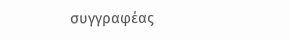συγγραφέας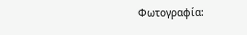Φωτογραφία: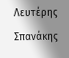Λευτέρης Σπανάκης